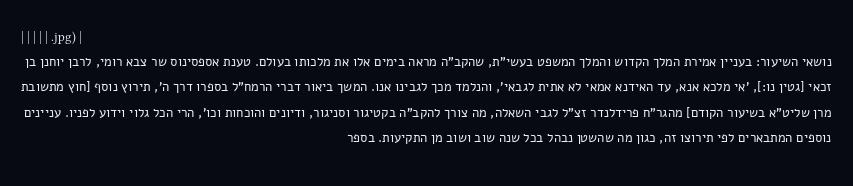| | | | | .jpg) |
נושאי השיעור: בעניין אמירת המלך הקדוש והמלך המשפט בעשי"ת, שהקב"ה מראה בימים אלו את מלכותו בעולם. טענת אספסינוס שר צבא רומי, לרבן יוחנן בן זכאי [גטין נו:], 'אי מלכא אנא, עד האידנא אמאי לא אתית לגבאי', והנלמד מכך לגבינו אנו. המשך ביאור דברי הרמח"ל בספרו דרך ה', תירוץ נוסף [חוץ מתשובת מרן שליט"א בשיעור הקודם] מהגר"ח פרידלנדר זצ"ל לגבי השאלה, מה צורך להקב"ה בקטיגור וסניגור, ודיונים והוכחות וכו', הרי הכל גלוי וידוע לפניו. עניינים נוספים המתבארים לפי תירוצו זה, כגון מה שהשטן נבהל בכל שנה שוב ושוב מן התקיעות. בספר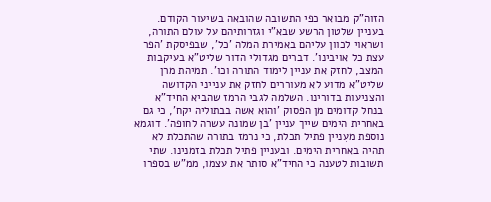הזוה"ק מבואר כפי התשובה שהובאה בשיעור הקודם. בעניין שלטון הרשע שבא"י וגזרותיהם על עולם התורה, ושראוי לכוון עליהם באמירת המלה 'כל', שבפיסקת 'הפר עצת כל אויבינו'. דברים מגדולי הדור שליט"א בעיקבות המצב, לחזק את עניין לימוד התורה וכו'. תמיהת מרן שליט"א מדוע לא מעוררים לחזק את ענייני הקדושה והצניעות בדורינו. השלמה לגבי הרמז שהביא החיד"א בנחל קדומים מן הפסוק 'והוא אשה בבתוליה יקח', כי גם באחרית הימים שייך עניין 'בן שמונה עשרה לחופה'. דוגמא נוספת מעִניין פתיל תכלת, כי נרמז בתורה שהתכלת לא תהיה באחרית הימים. ובעניין פתיל תכלת בזמנינו. שתי תשובות לטענה כי החיד"א סותר את עצמו, ממ"ש בספרו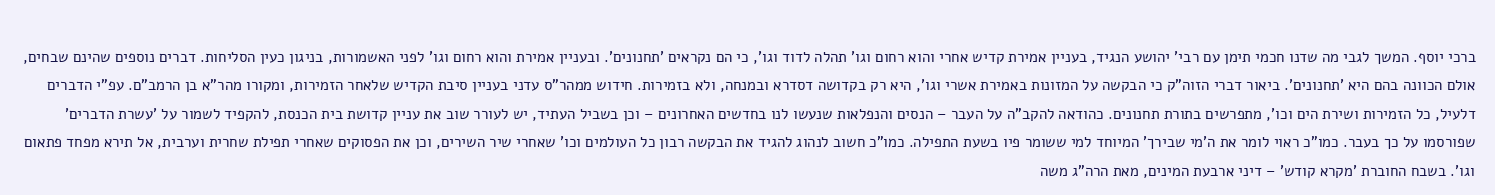ברכי יוסף. המשך לגבי מה שדנו חכמי תימן עם רבי' יהושע הנגיד, בעניין אמירת קדיש אחרי והוא רחום וגו' תהלה לדוד וגו', כי הם נקראים 'תחנונים'. ובעניין אמירת והוא רחום וגו' לפני האשמורות, בניגון כעין הסליחות. דברים נוספים שהינם שבחים, אולם הכוונה בהם היא 'תחנונים'. ביאור דברי הזוה"ק כי הבקשה על המזונות באמירת אשרי וגו', היא רק בקדושה דסדרא ובמנחה, ולא בזמירות. חידוש ממהר"ס עדני בעניין סיבת הקדיש שלאחר הזמירות, ומקורו מהר"א בן הרמב"ם. עפ"י הדברים דלעיל, כל הזמירות ושירת הים וכו', מתפרשים בתורת תחנונים. כהודאה להקב"ה על העבר – הנסים והנפלאות שנעשו לנו בחדשים האחרונים – וכן בשביל העתיד, יש לעורר שוב את עניין קדושת בית הכנסת, להקפיד לשמור על 'עשרת הדברים' שפורסמו על כך בעבר. כמו"כ ראוי לומר את ה'מי שבירך' המיוחד למי ששומר פיו בשעת התפילה. כמו"כ חשוב לנהוג להגיד את הבקשה רבון כל העולמים וכו' שאחרי שיר השירים, וכן את הפסוקים שאחרי תפילת שחרית וערבית, אל תירא מפחד פתאום וגו'. בשבח החוברת 'מקרא קודש' – דיני ארבעת המינים, מאת הרה"ג משה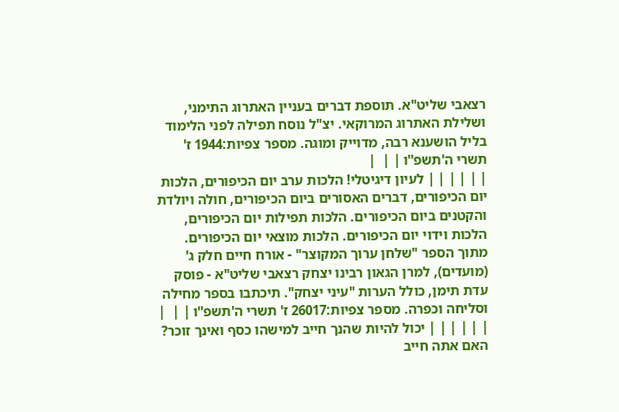רצאבי שליט"א. תוספת דברים בעניין האתרוג התימני, ושלילת האתרוג המרוקאי. יצ"ל נוסח תפילה לפני הלימוד בליל הושענא רבה, מדוייק ומוגה. מספר צפיות:1944 ז' תשרי ה'תשפ''ו | |  |
| | | | | | לעיון דיגיטלי! הלכות ערב יום הכיפורים, הלכות יום הכיפורים, דברים האסורים ביום הכיפורים, חולה ויולדת והקטנים ביום הכיפורים. הלכות תפילות יום הכיפורים, הלכות וידוי יום הכיפורים. הלכות מוצאי יום הכיפורים. מתוך הספר "שלחן ערוך המקוצר" - אורח חיים חלק ג' (מועדים), למרן הגאון רבינו יצחק רצאבי שליט"א - פוסק עדת תימן, כולל הערות "עיני יצחק". תיכתבו בספר מחילה וסליחה וכפרה. מספר צפיות:26017 ז' תשרי ה'תשפ''ו | |  |
| | | | | | יכול להיות שהנך חייב למישהו כסף ואינך זוכר? האם אתה חייב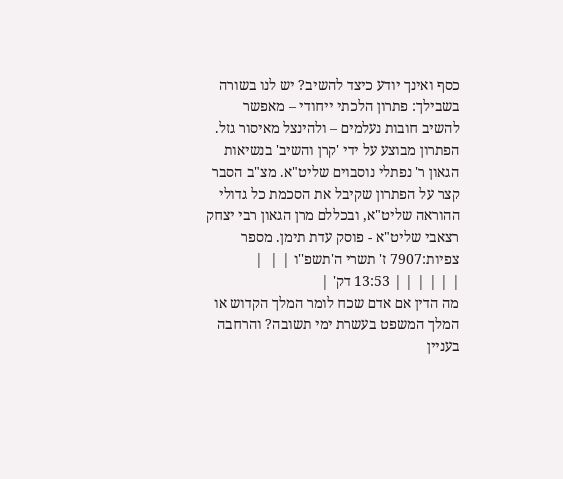כסף ואינך יודע כיצד להשיב? יש לנו בשורה בשבילך: פתרון הלכתי ייחודי – מאפשר להשיב חובות נעלמים – ולהינצל מאיסור גזל. הפתרון מבוצע על ידי 'קרן והשיב' בנשיאות הגאון ר' נפתלי נוסבוים שליט"א. מצ"ב הסבר קצר על הפתרון שקיבל את הסכמת כל גדולי ההוראה שליט"א, ובכללם מרן הגאון רבי יצחק רצאבי שליט"א - פוסק עדת תימן. מספר צפיות:7907 ז' תשרי ה'תשפ''ו | |  |
| | | | | | 13:53 דק' |
מה הדין אם אדם שכח לומר המלך הקדוש או המלך המשפט בעשרת ימי תשובה? והרחבה בעניין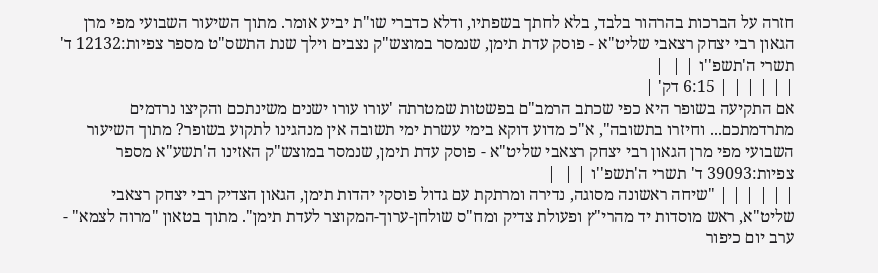חזרה על הברכות בהרהור בלבד, בלא לחתך בשפתיו, ודלא כדברי שו"ת יביע אומר. מתוך השיעור השבועי מפי מרן הגאון רבי יצחק רצאבי שליט"א - פוסק עדת תימן, שנמסר במוצש"ק נצבים וילך שנת התשס"ט מספר צפיות:12132 ד' תשרי ה'תשפ''ו | |  |
| | | | | | 6:15 דק' |
אם התקיעה בשופר היא כפי שכתב הרמב"ם בפשטות שמטרתה 'עורו עורו ישנים משינתכם והקיצו נרדמים מתרדמתכם... וחיזרו בתשובה", א"כ מדוע דוקא בימי עשרת ימי תשובה אין מנהגינו לתקוע בשופר? מתוך השיעור השבועי מפי מרן הגאון רבי יצחק רצאבי שליט"א - פוסק עדת תימן, שנמסר במוצש"ק האזינו ה'תשע"א מספר צפיות:39093 ד' תשרי ה'תשפ''ו | |  |
| | | | | | "שיחה ראשונה מסוגה, נדירה ומרתקת עם גדול פוסקי יהדות תימן, הגאון הצדיק רבי יצחק רצאבי שליט"א, ראש מוסדות יד מהרי"ץ ופעולת צדיק ומח"ס שולחן-ערוך-המקוצר לעדת תימן". מתוך בטאון "מרוה לצמא" - ערב יום כיפור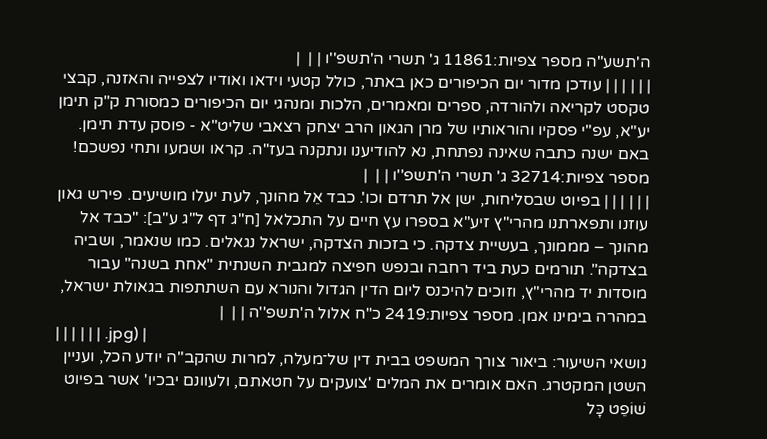ה'תשע"ה מספר צפיות:11861 ג' תשרי ה'תשפ''ו | |  |
| | | | | | עודכן מדור יום הכיפורים כאן באתר, כולל קטעי וידאו ואודיו לצפייה והאזנה, קבצי טקסט לקריאה ולהורדה, ספרים ומאמרים, הלכות ומנהגי יום הכיפורים כמסורת ק"ק תימן יע"א, עפ"י פסקיו והוראותיו של מרן הגאון הרב יצחק רצאבי שליט"א - פוסק עדת תימן. באם ישנה כתבה שאינה נפתחת, נא להודיענו ונתקנה בעז"ה. קראו ושמעו ותחי נפשכם! מספר צפיות:32714 ג' תשרי ה'תשפ''ו | |  |
| | | | | | בפיוט שבסליחות, ישן אל תרדם וכו'. כבד אֵל מהונך, לעת יעלו מושיעים. פירש גאון עוזנו ותפארתנו מהרי"ץ זיע"א בספרו עץ חיים על התכלאל [ח"ג דף ל"ג ע"ב]: "כבד אל מהונך – מממונך, בעשיית צדקה. כי בזכות הצדקה, ישראל נגאלים. כמו שנאמר, ושביה בצדקה". תורמים כעת ביד רחבה ובנפש חפיצה למגבית השנתית "אחת בשנה" עבור מוסדות יד מהרי"ץ, וזוכים להיכנס ליום הדין הגדול והנורא עם השתתפות בגאולת ישראל, במהרה בימינו אמן. מספר צפיות:2419 כ"ח אלול ה'תשפ''ה | |  |
| | | | | | .jpg) |
נושאי השיעור: ביאור צורך המשפט בבית דין של־מעלה, למרות שהקב"ה יודע הכל, ועניין השטן המקטרג. האם אומרים את המלים 'צועקים על חטאתם, ולעוונם יבכיו' אשר בפיוט שׁוֹפֵט כָּל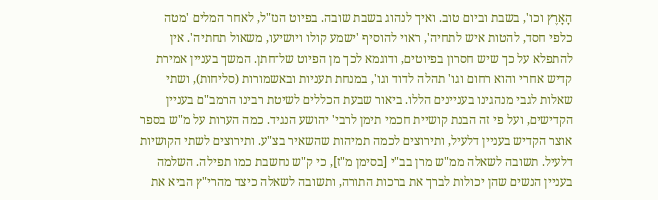הָאָרֶץ וכו', בשבת וביום טוב. ואיך לנהוג בשבת שובה. בפיוט הנז"ל, לאחר המלים 'מטה כלפי חסד, להטות איש לתחיה', ראוי להוסיף 'ישמע קולו ויושיעו, משאול תחתיה'. אין להתפלא על כך שיש חסרון בפיוטים, ודוגמא לכך מן הפיוט של־חתן. המשך בעניין אמירת קדיש אחרי והוא רחום וגו' תהלה לדוד וגו', במנחת תעניות ובאשמורות (סליחות), ושתי שאלות לגבי מנהגינו בעניינים הללו. ביאור שבעת הכללים לשיטת רבינו הרמב"ם בעניין הקדישים, ועל פי זה הבנת קושיית חכמי תימן לרבי' יהושע הנגיד. כמה הערות על מ"ש בספר אוצר הקדיש בעניין דלעיל, ותירוצים לכמה תמיהות שהשאיר בצ"ע. ותירוצים לשתי הקושיות דלעיל. תשובה לשאלה ממ"ש מרן בב"י [בסימן מ"ז], כי ק"ש נחשבת כמו תפילה. השלמה בעניין הנשים שהן יכולות לברך את ברכות התורה, ותשובה לשאלה כיצד מהרי"ץ הביא את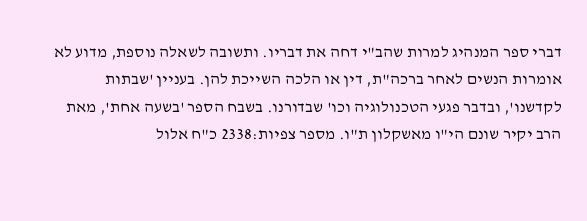דברי ספר המנהיג למרות שהב"י דחה את דבריו. ותשובה לשאלה נוספת, מדוע לא אומרות הנשים לאחר ברכה"ת, דין או הלכה השייכת להן. בעניין 'שבתות לקדשנו', ובדבר פגעי הטכנולוגיה וכו' שבדורנו. בשבח הספר 'בשעה אחת', מאת הרב יקיר שונם הי"ו מאשקלון ת"ו. מספר צפיות:2338 כ"ח אלול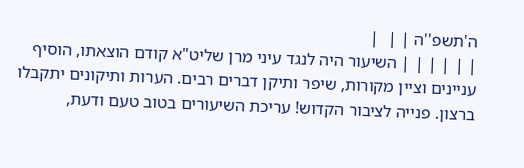ה'תשפ''ה | |  |
| | | | | | השיעור היה לנגד עיני מרן שליט"א קודם הוצאתו, הוסיף עניינים וציין מקורות, שיפר ותיקן דברים רבים. הערות ותיקונים יתקבלו ברצון. פנייה לציבור הקדוש! עריכת השיעורים בטוב טעם ודעת,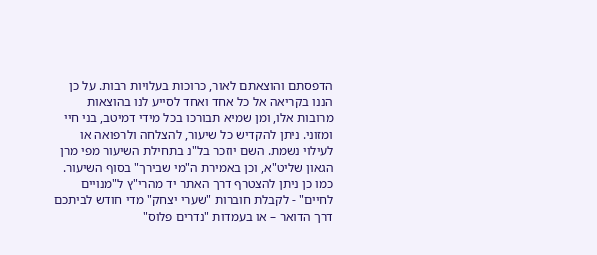הדפסתם והוצאתם לאור, כרוכות בעלויות רבות. על כן הננו בקריאה אל כל אחד ואחד לסייע לנו בהוצאות מרובות אלו, ומן שמיא תבורכו בכל מידי דמיטב, בני חיי ומזוני. ניתן להקדיש כל שיעור, להצלחה ולרפואה או לעילוי נשמת. השם יוזכר בל"נ בתחילת השיעור מפי מרן הגאון שליט"א, וכן באמירת ה"מי שבירך" בסוף השיעור. כמו כן ניתן להצטרף דרך האתר יד מהרי"ץ ל"מנויים לחיים" - לקבלת חוברות "שערי יצחק" מדי חודש לביתכם דרך הדואר – או בעמדות "נדרים פלוס"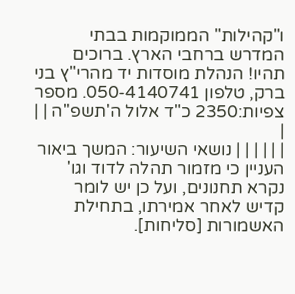ו"קהילות" הממוקמות בבתי המדרש ברחבי הארץ. ברוכים תהיו! הנהלת מוסדות יד מהרי"ץ בני ברק, טלפון 050-4140741. מספר צפיות:2350 כ"ד אלול ה'תשפ''ה | |  |
| | | | | | נושאי השיעור: המשך ביאור העניין כי מזמור תהלה לדוד וגו' נקרא תחנונים, ועל כן יש לומר קדיש לאחר אמירתו, בתחילת האשמורות [סליחות].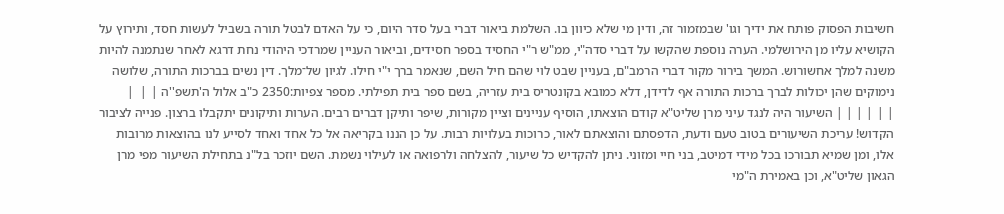חשיבות הפסוק פותח את ידיך וגו' שבמזמור זה, ודין מי שלא כיוון בו. השלמת ביאור דברי בעל סדר היום, כי על האדם לבטל תורה בשביל לעשות חסד, ותירוץ על הקושיא עליו מן הירושלמי. הערה נוספת שהקשו על דברי סדה"י, ממ"ש ר"י החסיד בספר חסידים, וביאור העניין שמרדכי היהודי נחת דרגא לאחר שנתמנה להיות משנה למלך אחשורוש. המשך בירור מקור דברי הרמב"ם, בעניין שבט לוי שהם חיל השם, שנאמר ברך י"י חילו. לגיון של־מלך. דין נשים בברכות התורה, שלושה נימוקים שהן יכולות לברך ברכות התורה אף לדידן, דלא כמובא בקונטריס בית עזריה, בשם ספר בית תפילתי. מספר צפיות:2350 כ"ב אלול ה'תשפ''ה | |  |
| | | | | | השיעור היה לנגד עיני מרן שליט"א קודם הוצאתו, הוסיף עניינים וציין מקורות, שיפר ותיקן דברים רבים. הערות ותיקונים יתקבלו ברצון. פנייה לציבור הקדוש! עריכת השיעורים בטוב טעם ודעת, הדפסתם והוצאתם לאור, כרוכות בעלויות רבות. על כן הננו בקריאה אל כל אחד ואחד לסייע לנו בהוצאות מרובות אלו, ומן שמיא תבורכו בכל מידי דמיטב, בני חיי ומזוני. ניתן להקדיש כל שיעור, להצלחה ולרפואה או לעילוי נשמת. השם יוזכר בל"נ בתחילת השיעור מפי מרן הגאון שליט"א, וכן באמירת ה"מי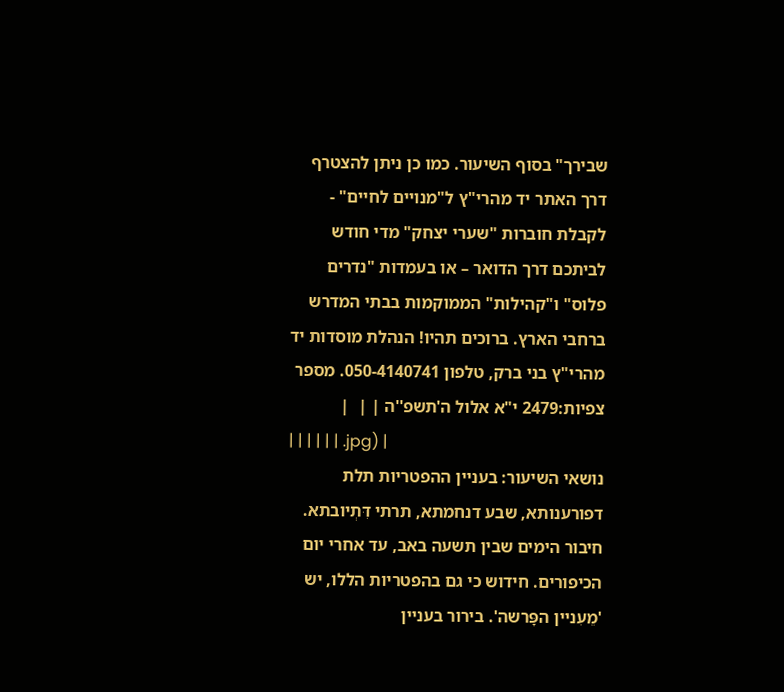שבירך" בסוף השיעור. כמו כן ניתן להצטרף דרך האתר יד מהרי"ץ ל"מנויים לחיים" - לקבלת חוברות "שערי יצחק" מדי חודש לביתכם דרך הדואר – או בעמדות "נדרים פלוס" ו"קהילות" הממוקמות בבתי המדרש ברחבי הארץ. ברוכים תהיו! הנהלת מוסדות יד מהרי"ץ בני ברק, טלפון 050-4140741. מספר צפיות:2479 י"א אלול ה'תשפ''ה | |  |
| | | | | | .jpg) |
נושאי השיעור: בעניין ההפטריות תלת דפורענותא, שבע דנחמתא, תרתי דִּתְיובתא. חיבור הימים שבין תשעה באב, עד אחרי יום הכיפורים. חידוש כי גם בהפטריות הללו, יש 'מֵעִניין הפָּרשה'. בירור בעניין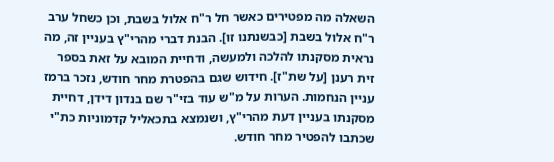השאלה מה מפטירים כאשר חל ר"ח אלול בשבת, וכן כשחל ערב ר"ח אלול בשבת [כבשנתנו זו]. הבנת דברי מהרי"ץ בעניין זה, מה נראית מסקנתו להלכה ולמעשה, ודחיית המובא על זאת בספר זית רענן [על שת"ז]. חידוש שגם בהפטרת מחר חודש, נזכר ברמז עניין הנחמות. הערות על מ"ש עוד בזי"ר שם בנדון דידן, דחיית מסקנתו בעניין דעת מהרי"ץ, ושנמצא בתכאליל קדמוניות כת"י שכתבו להפטיר מחר חודש.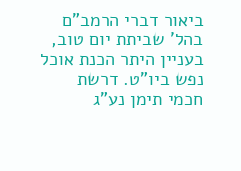ביאור דברי הרמב"ם בהל' שביתת יום טוב, בעניין היתר הכנת אוכל נפש ביו"ט. דרשת חכמי תימן נע"ג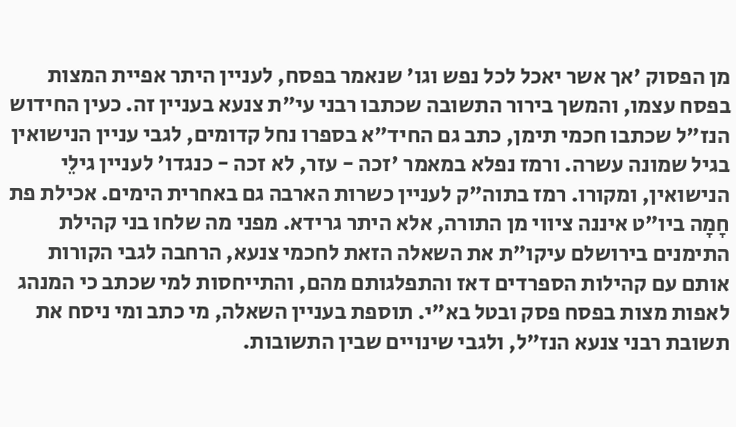מן הפסוק 'אך אשר יאכל לכל נפש וגו' שנאמר בפסח, לעניין היתר אפיית המצות בפסח עצמו, והמשך בירור התשובה שכתבו רבני עי"ת צנעא בעניין זה. כעין החידוש הנז"ל שכתבו חכמי תימן, כתב גם החיד"א בספרו נחל קדומים, לגבי עניין הנישואין בגיל שמונה עשרה. ורמז נפלא במאמר 'זכה - עזר, לא זכה - כנגדו' לעניין גילֵי הנישואין, ומקורו. רמז בתוה"ק לעניין כשרות הארבה גם באחרית הימים. אכילת פת חָמָה ביו"ט איננה ציווי מן התורה, אלא היתר גרידא. מפני מה שלחו בני קהילת התימנים בירושלם עיקו"ת את השאלה הזאת לחכמי צנעא, הרחבה לגבי הקורות אותם עם קהילות הספרדים דאז והתפלגותם מהם, והתייחסות למי שכתב כי המנהג לאפות מצות בפסח פסק ובטל בא"י. תוספת בעניין השאלה, מי כתב ומי ניסח את תשובת רבני צנעא הנז"ל, ולגבי שינויים שבין התשובות.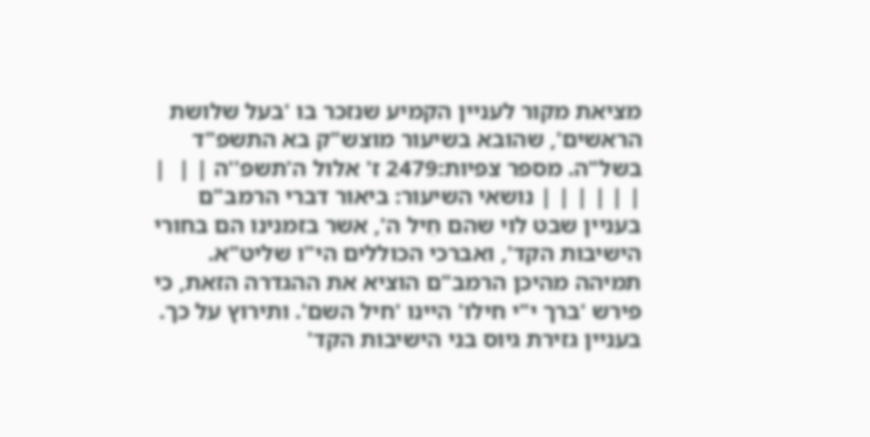מציאת מקור לעניין הקמיע שנזכר בו 'בעל שלושת הראשים', שהובא בשיעור מוצש"ק בא התשפ"ד בשל"ה. מספר צפיות:2479 ז' אלול ה'תשפ''ה | |  |
| | | | | | נושאי השיעור: ביאור דברי הרמב"ם בעניין שבט לוי שהם חֵיל ה', אשר בזמנינו הם בחורי הישיבות הקד', ואברכי הכוללים הי"ו שליט"א. תמיהה מהיכן הרמב"ם הוציא את ההגדרה הזאת, כי פירש 'ברך י"י חילו' היינו 'חיל השם'. ותירוץ על כך. בעניין גזירת גיוס בני הישיבות הקד'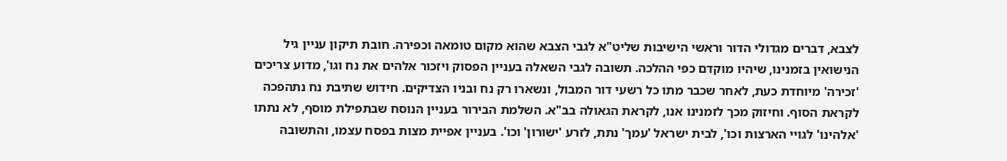לצבא, דברים מגדולי הדור וראשי הישיבות שליט"א לגבי הצבא שהוא מקום טומאה וכפירה. חובת תיקון עניין גיל הנישואין בזמנינו, שיהיו מוקדם כפי ההלכה. תשובה לגבי השאלה בעניין הפסוק ויזכור אלהים את נח וגו', מדוע צריכים 'זכירה' מיוחדת כעת, לאחר שכבר מתו כל רשעי דור המבול, ונשארו רק נח ובניו הצדיקים. חידוש שתיבת נח נתהפכה לקראת הסוף. וחיזוק מכך לזמנינו אנו, לקראת הגאולה בב"א. השלמת הבירור בעניין הנוסח שבתפילת מוסף, לא נתתו 'אלהינו' לגויי הארצות וכו', לבית ישראל 'עמך' נתת, לזרע 'ישורון' וכו'. בעניין אפיית מצות בפסח עצמו, והתשובה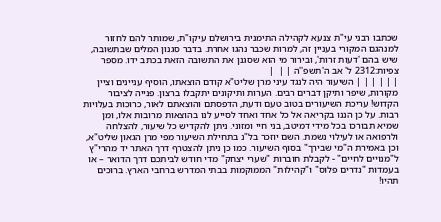שכתבו רבני עי"ת צנעא לקהילה התימנית בירושלם עיקו"ת, שמותר להם לחזור למנהגם המקורי בעניין זה, למרות שכבר נהגו אחרת. בדבר סגנון המלים שבתשובה, שיש בהם 'דעות זרות', ובירור מי הוא שסגנן את התשובה הזאת בכתב ידו. מספר צפיות:2312 ל' אב ה'תשפ''ה | |  |
| | | | | | השיעור היה לנגד עיני מרן שליט"א קודם הוצאתו, הוסיף עניינים וציין מקורות, שיפר ותיקן דברים רבים. הערות ותיקונים יתקבלו ברצון. פנייה לציבור הקדוש! עריכת השיעורים בטוב טעם ודעת, הדפסתם והוצאתם לאור, כרוכות בעלויות רבות. על כן הננו בקריאה אל כל אחד ואחד לסייע לנו בהוצאות מרובות אלו, ומן שמיא תבורכו בכל מידי דמיטב, בני חיי ומזוני. ניתן להקדיש כל שיעור, להצלחה ולרפואה או לעילוי נשמת. השם יוזכר בל"נ בתחילת השיעור מפי מרן הגאון שליט"א, וכן באמירת ה"מי שבירך" בסוף השיעור. כמו כן ניתן להצטרף דרך האתר יד מהרי"ץ ל"מנויים לחיים" - לקבלת חוברות "שערי יצחק" מדי חודש לביתכם דרך הדואר – או בעמדות "נדרים פלוס" ו"קהילות" הממוקמות בבתי המדרש ברחבי הארץ. ברוכים תהיו!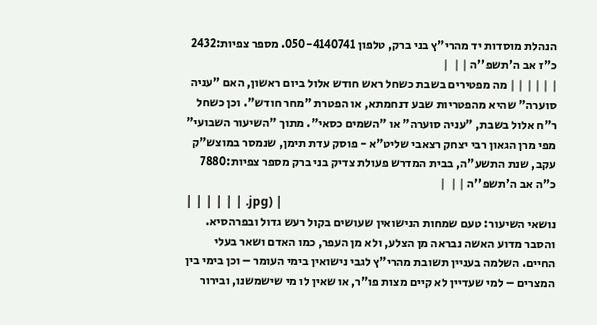הנהלת מוסדות יד מהרי"ץ בני ברק, טלפון 050-4140741. מספר צפיות:2432 כ"ז אב ה'תשפ''ה | |  |
| | | | | | מה מפטירים בשבת כשחל ראש חודש אלול ביום ראשון, האם "עניה סוערה" שהיא מהפטריות שבע דנחמתא, או הפטרת "מחר חודש". וכן כשחל ר"ח אלול בשבת, "עניה סוערה" או "השמים כסאי". מתוך "השיעור השבועי" מפי מרן הגאון רבי יצחק רצאבי שליט"א - פוסק עדת תימן, שנמסר במוצש"ק עקב, שנת התשע"ה, בבית המדרש פעולת צדיק בני ברק מספר צפיות:7880 כ"ה אב ה'תשפ''ה | |  |
| | | | | | .jpg) |
נושאי השיעור: טעם שמחות הנישואין שעושים בקול רעש גדול ובפרהסיא. והסבר מדוע האשה נבראה מן הצלע, ולא מן העפר, כמו האדם ושאר בעלי החיים. השלמה בעניין תשובת מהרי"ץ לגבי נישואין בימי העומר – וכן בימי בין המצרים – למי שעדיין לא קיים מצות פו"ר, או שאין לו מי שישמשנו, ובירור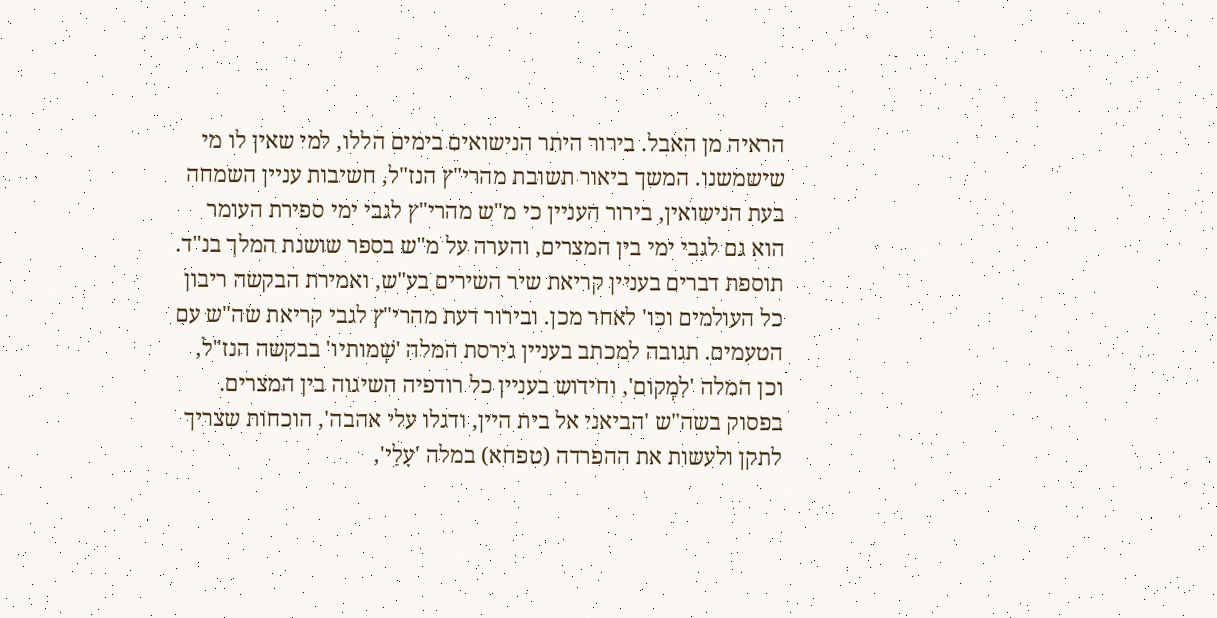הראיה מן האבל. בירור היתר הנישואים בימים הללו, למי שאין לו מי שישמשנו. המשך ביאור תשובת מהרי"ץ הנז"ל, חשיבות עניין השמחה בעת הנישואין, בירור העניין כי מ"ש מהרי"ץ לגבי ימי ספירת העומר הוא גם לגבי ימי בין המצרים, והערה על מ"ש בספר שושנת המלך בנ"ד. תוספת דברים בעניין קריאת שיר השירים בע"ש, ואמירת הבקשה ריבון כל העולמים וכו' לאחר מכן. ובירור דעת מהרי"ץ לגבי קריאת שה"ש עם הטעמים. תגובה למכתב בעניין גירסת המלה 'שְׁמותיו' בבקשה הנז"ל, וכן המלה 'לִמְקום', וחידוש בעניין כל רודפיה השיגוה בין המצרים. בפסוק בשה"ש 'הביאני אל בית היין, ודגלו עלי אהבה', הוכחות שצריך לתקן ולעשות את ההפרדה (טפחא) במלה 'עָלַי',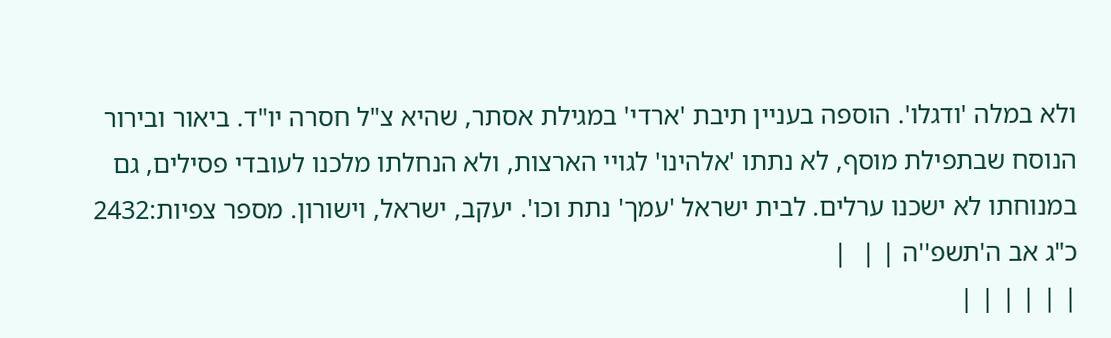ולא במלה 'ודגלו'. הוספה בעניין תיבת 'ארדי' במגילת אסתר, שהיא צ"ל חסרה יו"ד. ביאור ובירור הנוסח שבתפילת מוסף, לא נתתו 'אלהינו' לגויי הארצות, ולא הנחלתו מלכנו לעובדי פסילים, גם במנוחתו לא ישכנו ערלים. לבית ישראל 'עמך' נתת וכו'. יעקב, ישראל, וישורון. מספר צפיות:2432 כ"ג אב ה'תשפ''ה | |  |
| | | | | |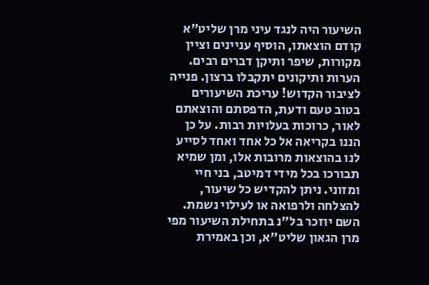השיעור היה לנגד עיני מרן שליט"א קודם הוצאתו, הוסיף עניינים וציין מקורות, שיפר ותיקן דברים רבים. הערות ותיקונים יתקבלו ברצון. פנייה לציבור הקדוש! עריכת השיעורים בטוב טעם ודעת, הדפסתם והוצאתם לאור, כרוכות בעלויות רבות. על כן הננו בקריאה אל כל אחד ואחד לסייע לנו בהוצאות מרובות אלו, ומן שמיא תבורכו בכל מידי דמיטב, בני חיי ומזוני. ניתן להקדיש כל שיעור, להצלחה ולרפואה או לעילוי נשמת. השם יוזכר בל"נ בתחילת השיעור מפי מרן הגאון שליט"א, וכן באמירת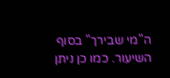ה"מי שבירך" בסוף השיעור. כמו כן ניתן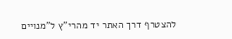להצטרף דרך האתר יד מהרי"ץ ל"מנויים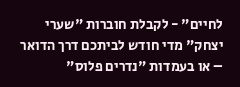לחיים" - לקבלת חוברות "שערי יצחק" מדי חודש לביתכם דרך הדואר – או בעמדות "נדרים פלוס"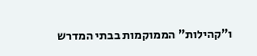ו"קהילות" הממוקמות בבתי המדרש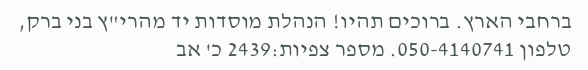ברחבי הארץ. ברוכים תהיו! הנהלת מוסדות יד מהרי"ץ בני ברק, טלפון 050-4140741. מספר צפיות:2439 כ' אב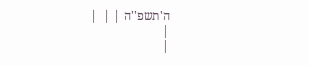ה'תשפ''ה | |  |
|
|